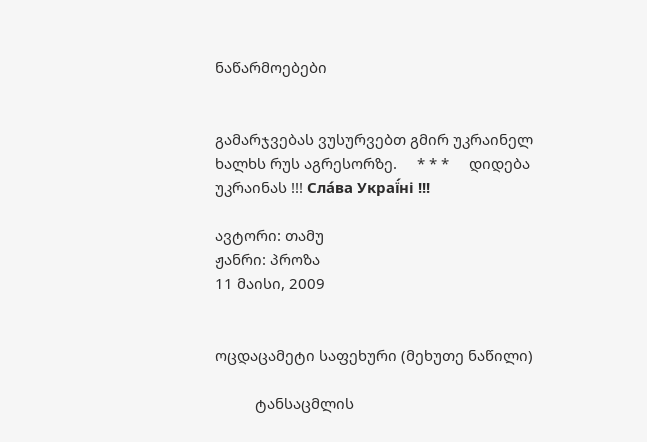ნაწარმოებები


გამარჯვებას ვუსურვებთ გმირ უკრაინელ ხალხს რუს აგრესორზე.     * * *     დიდება უკრაინას !!! Сла́ва Украї́ні !!!

ავტორი: თამუ
ჟანრი: პროზა
11 მაისი, 2009


ოცდაცამეტი საფეხური (მეხუთე ნაწილი)

          ტანსაცმლის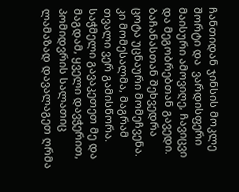ჩანთიდან ჯინსის მოკლე შორტი და  ვარდისფერი
მაისური ამოვიღე, ჩავიცვი და მეგობრებთან გავედი. ბაჩანასთან შეხვედრა ცოტა უცნაური მომეჩვენა. კი მომესალმა, მაგრამ თვალი ვერ გამისწორა.
საჭმელი გავაკეთეთ მე და მაგდამ, ყველი დავჭერით, პომიდვრის სალათიც ლამაზად დავალაგეთ ღრმა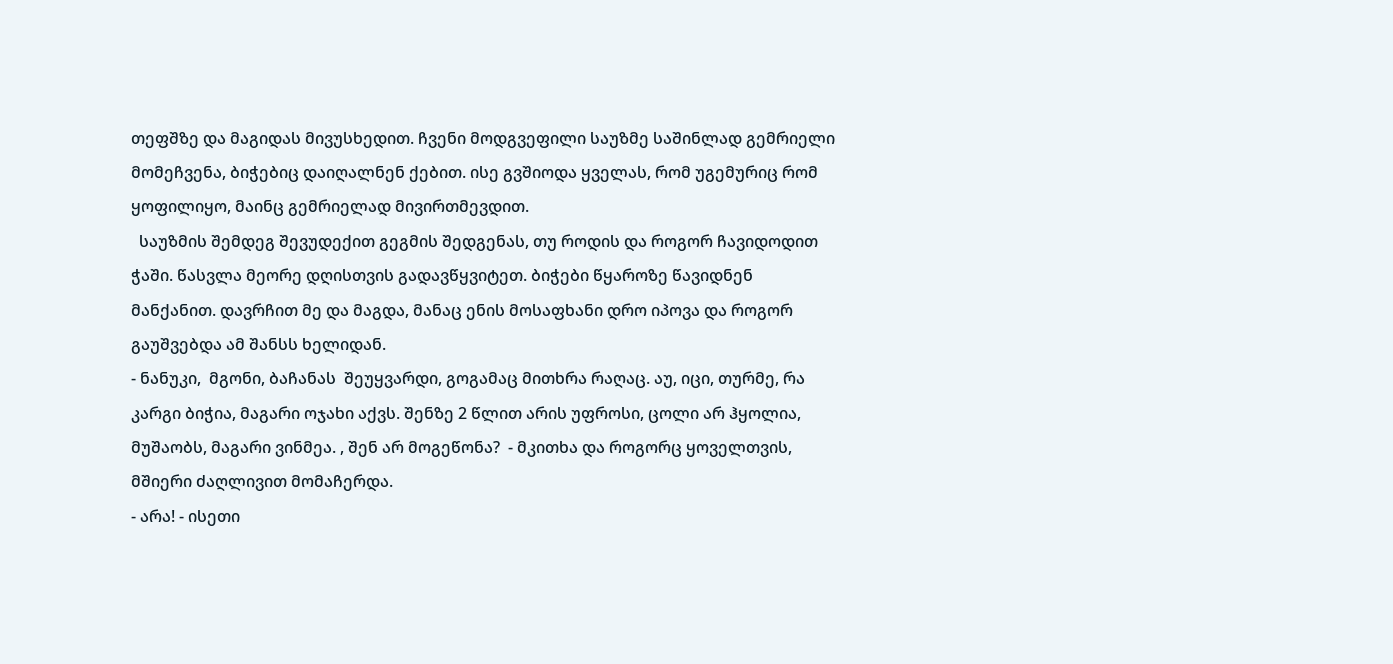თეფშზე და მაგიდას მივუსხედით. ჩვენი მოდგვეფილი საუზმე საშინლად გემრიელი მომეჩვენა, ბიჭებიც დაიღალნენ ქებით. ისე გვშიოდა ყველას, რომ უგემურიც რომ ყოფილიყო, მაინც გემრიელად მივირთმევდით.
  საუზმის შემდეგ შევუდექით გეგმის შედგენას, თუ როდის და როგორ ჩავიდოდით ჭაში. წასვლა მეორე დღისთვის გადავწყვიტეთ. ბიჭები წყაროზე წავიდნენ მანქანით. დავრჩით მე და მაგდა, მანაც ენის მოსაფხანი დრო იპოვა და როგორ გაუშვებდა ამ შანსს ხელიდან.
- ნანუკი,  მგონი, ბაჩანას  შეუყვარდი, გოგამაც მითხრა რაღაც. აუ, იცი, თურმე, რა კარგი ბიჭია, მაგარი ოჯახი აქვს. შენზე 2 წლით არის უფროსი, ცოლი არ ჰყოლია, მუშაობს, მაგარი ვინმეა. , შენ არ მოგეწონა?  - მკითხა და როგორც ყოველთვის, მშიერი ძაღლივით მომაჩერდა.
- არა! - ისეთი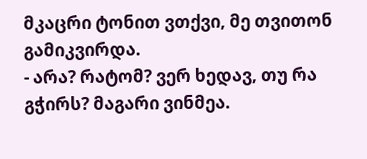მკაცრი ტონით ვთქვი, მე თვითონ გამიკვირდა.
- არა? რატომ? ვერ ხედავ, თუ რა გჭირს? მაგარი ვინმეა.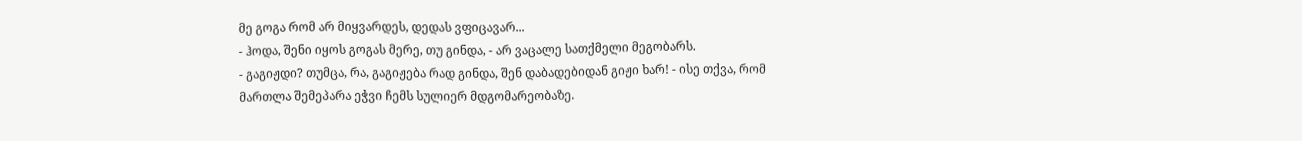მე გოგა რომ არ მიყვარდეს, დედას ვფიცავარ...
- ჰოდა, შენი იყოს გოგას მერე, თუ გინდა, - არ ვაცალე სათქმელი მეგობარს.
- გაგიჟდი? თუმცა, რა, გაგიჟება რად გინდა, შენ დაბადებიდან გიჟი ხარ! - ისე თქვა, რომ მართლა შემეპარა ეჭვი ჩემს სულიერ მდგომარეობაზე.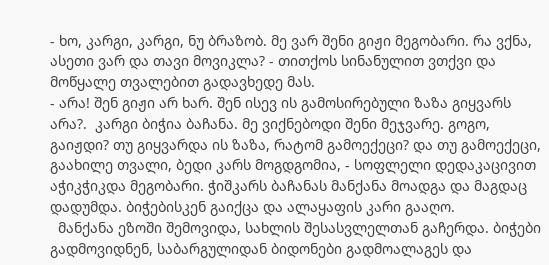- ხო, კარგი, კარგი, ნუ ბრაზობ. მე ვარ შენი გიჟი მეგობარი. რა ვქნა, ასეთი ვარ და თავი მოვიკლა? - თითქოს სინანულით ვთქვი და მოწყალე თვალებით გადავხედე მას.
- არა! შენ გიჟი არ ხარ. შენ ისევ ის გამოსირებული ზაზა გიყვარს არა?.  კარგი ბიჭია ბაჩანა. მე ვიქნებოდი შენი მეჯვარე. გოგო, გაიჟდი? თუ გიყვარდა ის ზაზა, რატომ გამოექეცი? და თუ გამოექეცი, გაახილე თვალი, ბედი კარს მოგდგომია, - სოფლელი დედაკაცივით აჭიკჭიკდა მეგობარი. ჭიშკარს ბაჩანას მანქანა მოადგა და მაგდაც დადუმდა. ბიჭებისკენ გაიქცა და ალაყაფის კარი გააღო.
  მანქანა ეზოში შემოვიდა, სახლის შესასვლელთან გაჩერდა. ბიჭები გადმოვიდნენ, საბარგულიდან ბიდონები გადმოალაგეს და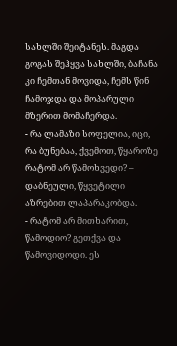სახლში შეიტანეს. მაგდა გოგას შეჰყვა სახლში, ბაჩანა კი ჩემთან მოვიდა, ჩემს წინ ჩამოჯდა და მოპარული მზერით მომაჩერდა.
- რა ლამაზი სოფელია, იცი, რა ბუნებაა, ქვემოთ, წყაროზე რატომ არ წამოხვედი? – დაბნეული, წყვეტილი აზრებით ლაპარაკობდა.
- რატომ არ მითხარით, წამოდიო? გეთქვა და წამოვიდოდი. ეს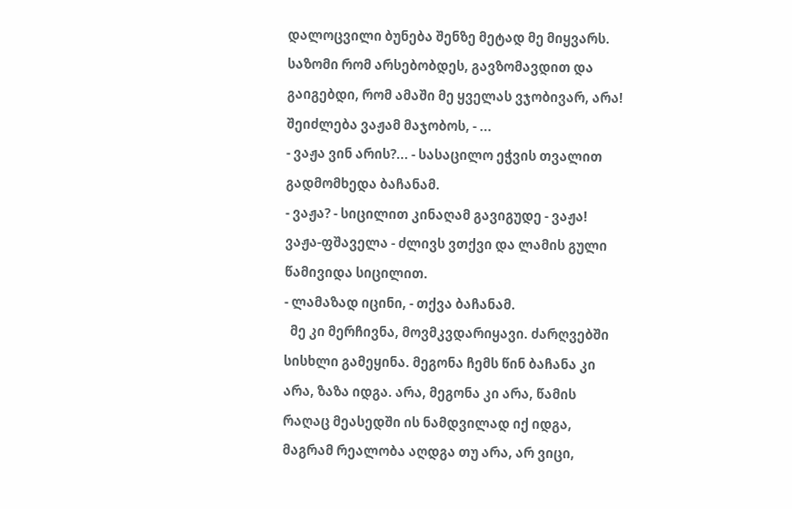დალოცვილი ბუნება შენზე მეტად მე მიყვარს. საზომი რომ არსებობდეს, გავზომავდით და გაიგებდი, რომ ამაში მე ყველას ვჯობივარ, არა! შეიძლება ვაჟამ მაჯობოს, - ...
- ვაჟა ვინ არის?... - სასაცილო ეჭვის თვალით გადმომხედა ბაჩანამ.
- ვაჟა? - სიცილით კინაღამ გავიგუდე - ვაჟა! ვაჟა-ფშაველა - ძლივს ვთქვი და ლამის გული წამივიდა სიცილით.
- ლამაზად იცინი, - თქვა ბაჩანამ.
  მე კი მერჩივნა, მოვმკვდარიყავი. ძარღვებში სისხლი გამეყინა. მეგონა ჩემს წინ ბაჩანა კი არა, ზაზა იდგა. არა, მეგონა კი არა, წამის რაღაც მეასედში ის ნამდვილად იქ იდგა, მაგრამ რეალობა აღდგა თუ არა, არ ვიცი,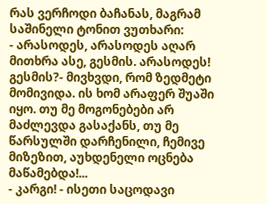რას ვერჩოდი ბაჩანას, მაგრამ საშინელი ტონით ვუთხარი:
- არასოდეს, არასოდეს აღარ მითხრა ასე, გესმის. არასოდეს! გესმის?- მივხვდი, რომ ზედმეტი მომივიდა. ის ხომ არაფერ შუაში იყო. თუ მე მოგონებები არ მაძლევდა გასაქანს, თუ მე წარსულში დარჩენილი, ჩემივე მიზეზით, აუხდენელი ოცნება მაწამებდა!...
- კარგი! - ისეთი საცოდავი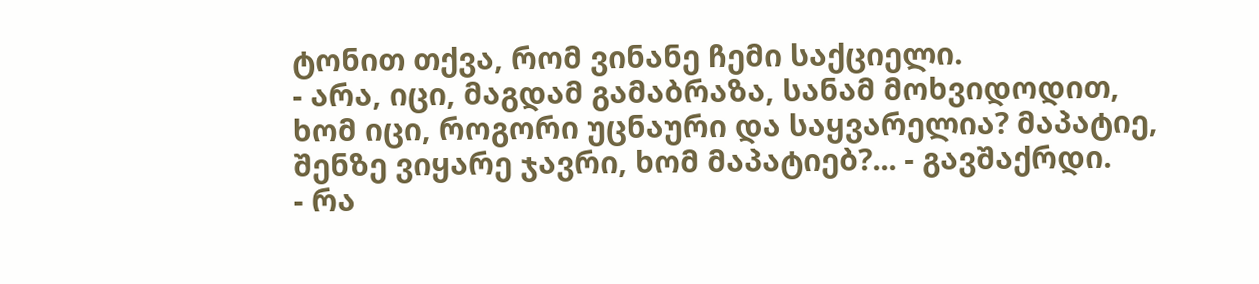ტონით თქვა, რომ ვინანე ჩემი საქციელი.
- არა, იცი, მაგდამ გამაბრაზა, სანამ მოხვიდოდით, ხომ იცი, როგორი უცნაური და საყვარელია? მაპატიე, შენზე ვიყარე ჯავრი, ხომ მაპატიებ?... - გავშაქრდი.
- რა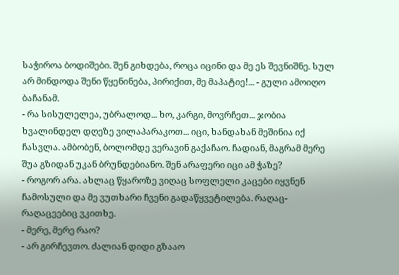საჭიროა ბოდიშები. შენ გიხდება, როცა იცინი და მე ეს შევნიშნე. სულ არ მინდოდა შენი წყენინება, პირიქით, მე მაპატიე!... - გული ამოიღო ბაჩანამ.
- რა სისულელეა, უბრალოდ... ხო, კარგი, მოვრჩეთ... ჯობია ხვალინდელ დღეზე ვილაპარაკოთ... იცი, ხანდახან მეშინია იქ ჩასვლა. ამბობენ, ბოლომდე ვერავინ გაქაჩაო. ჩადიან, მაგრამ მერე შუა გზიდან უკან ბრუნდებიანო. შენ არაფერი იცი ამ ჭაზე?
- როგორ არა. ახლაც წყაროზე ვიღაც სოფლელი კაცები იყვნენ ჩამოსული და მე ვუთხარი ჩვენი გადაწყვეტილება. რაღაც-რაღაცეებიც ვკითხე.
- მერე, მერე რაო?
- არ გირჩევთო. ძალიან დიდი გზააო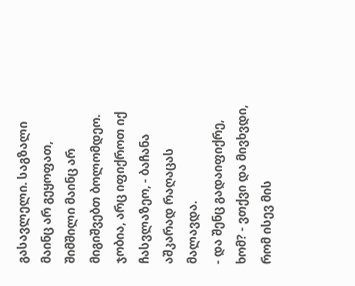გასავლელი. საგზალი მაინც არ გეყოფათ, შიმშილი მაინც არ მიგიშვებთ ბოლომდეო. ჯობია, არც იფიქროთ იქ ჩასვლაზეო, - ბაჩანა აშკარად რაღაცას მალავდა.
- და შენც გადაიფიქრე, ხომ? - ვთქვი და მივხვდი, რომ ისევ მის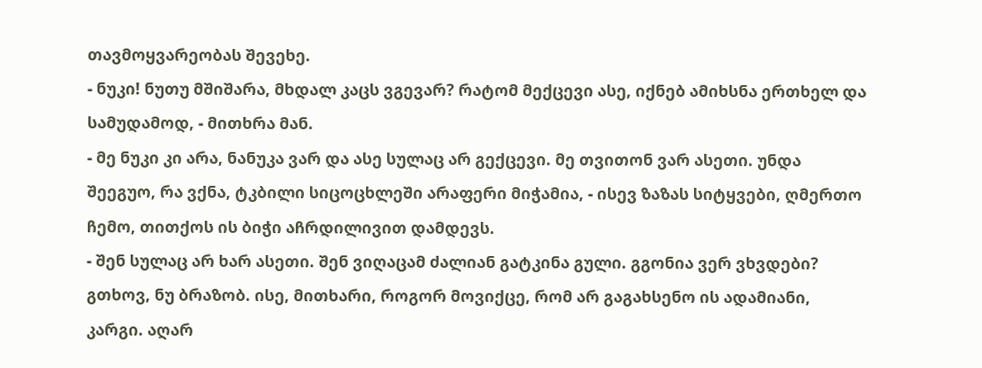თავმოყვარეობას შევეხე.
- ნუკი! ნუთუ მშიშარა, მხდალ კაცს ვგევარ? რატომ მექცევი ასე, იქნებ ამიხსნა ერთხელ და სამუდამოდ, - მითხრა მან.
- მე ნუკი კი არა, ნანუკა ვარ და ასე სულაც არ გექცევი. მე თვითონ ვარ ასეთი. უნდა შეეგუო, რა ვქნა, ტკბილი სიცოცხლეში არაფერი მიჭამია, - ისევ ზაზას სიტყვები, ღმერთო ჩემო, თითქოს ის ბიჭი აჩრდილივით დამდევს.
- შენ სულაც არ ხარ ასეთი. შენ ვიღაცამ ძალიან გატკინა გული. გგონია ვერ ვხვდები? გთხოვ, ნუ ბრაზობ. ისე, მითხარი, როგორ მოვიქცე, რომ არ გაგახსენო ის ადამიანი, კარგი. აღარ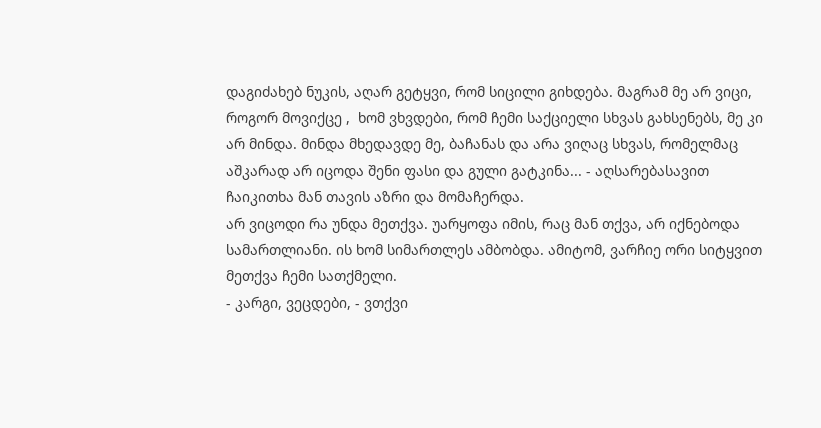დაგიძახებ ნუკის, აღარ გეტყვი, რომ სიცილი გიხდება. მაგრამ მე არ ვიცი, როგორ მოვიქცე ,  ხომ ვხვდები, რომ ჩემი საქციელი სხვას გახსენებს, მე კი არ მინდა. მინდა მხედავდე მე, ბაჩანას და არა ვიღაც სხვას, რომელმაც აშკარად არ იცოდა შენი ფასი და გული გატკინა... - აღსარებასავით ჩაიკითხა მან თავის აზრი და მომაჩერდა.
არ ვიცოდი რა უნდა მეთქვა. უარყოფა იმის, რაც მან თქვა, არ იქნებოდა სამართლიანი. ის ხომ სიმართლეს ამბობდა. ამიტომ, ვარჩიე ორი სიტყვით მეთქვა ჩემი სათქმელი.
- კარგი, ვეცდები, - ვთქვი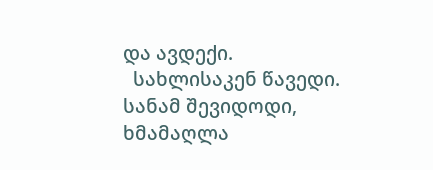და ავდექი.
  სახლისაკენ წავედი. სანამ შევიდოდი, ხმამაღლა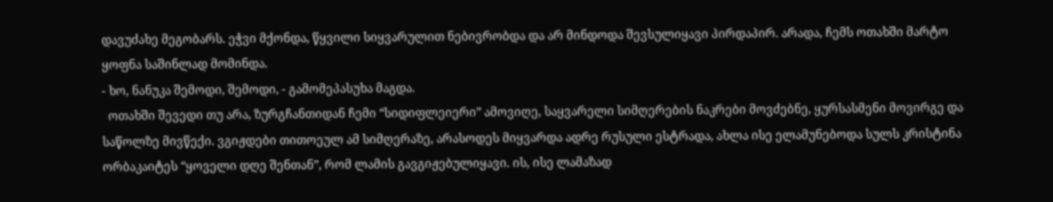დავუძახე მეგობარს. ეჭვი მქონდა, წყვილი სიყვარულით ნებივრობდა და არ მინდოდა შევსულიყავი პირდაპირ. არადა, ჩემს ოთახში მარტო ყოფნა საშინლად მომინდა.
- ხო, ნანუკა შემოდი, შემოდი, - გამომეპასუხა მაგდა.
  ოთახში შევედი თუ არა, ზურგჩანთიდან ჩემი “სიდიფლეიერი” ამოვიღე, საყვარელი სიმღერების ნაკრები მოვძებნე, ყურსასმენი მოვირგე და საწოლზე მივწექი. ვგიჟდები თითოეულ ამ სიმღერაზე, არასოდეს მიყვარდა ადრე რუსული ესტრადა, ახლა ისე ელამუნებოდა სულს კრისტინა ორბაკაიტეს “ყოველი დღე შენთან”, რომ ლამის გავგიჟებულიყავი. ის, ისე ლამაზად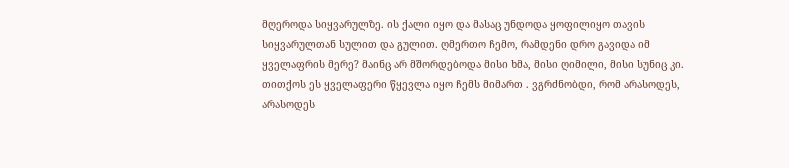მღეროდა სიყვარულზე. ის ქალი იყო და მასაც უნდოდა ყოფილიყო თავის სიყვარულთან სულით და გულით. ღმერთო ჩემო, რამდენი დრო გავიდა იმ ყველაფრის მერე? მაინც არ მშორდებოდა მისი ხმა, მისი ღიმილი, მისი სუნიც კი. თითქოს ეს ყველაფერი წყევლა იყო ჩემს მიმართ . ვგრძნობდი, რომ არასოდეს, არასოდეს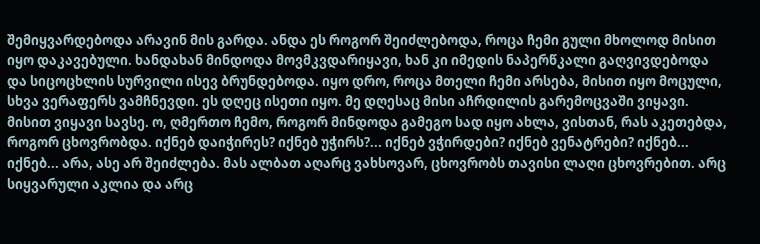შემიყვარდებოდა არავინ მის გარდა. ანდა ეს როგორ შეიძლებოდა, როცა ჩემი გული მხოლოდ მისით იყო დაკავებული. ხანდახან მინდოდა მოვმკვდარიყავი, ხან კი იმედის ნაპერწკალი გაღვივდებოდა და სიცოცხლის სურვილი ისევ ბრუნდებოდა. იყო დრო, როცა მთელი ჩემი არსება, მისით იყო მოცული, სხვა ვერაფერს ვამჩნევდი. ეს დღეც ისეთი იყო. მე დღესაც მისი აჩრდილის გარემოცვაში ვიყავი. მისით ვიყავი სავსე. ო, ღმერთო ჩემო, როგორ მინდოდა გამეგო სად იყო ახლა, ვისთან, რას აკეთებდა, როგორ ცხოვრობდა. იქნებ დაიჭირეს? იქნებ უჭირს?... იქნებ ვჭირდები? იქნებ ვენატრები? იქნებ... იქნებ... არა, ასე არ შეიძლება. მას ალბათ აღარც ვახსოვარ, ცხოვრობს თავისი ლაღი ცხოვრებით. არც სიყვარული აკლია და არც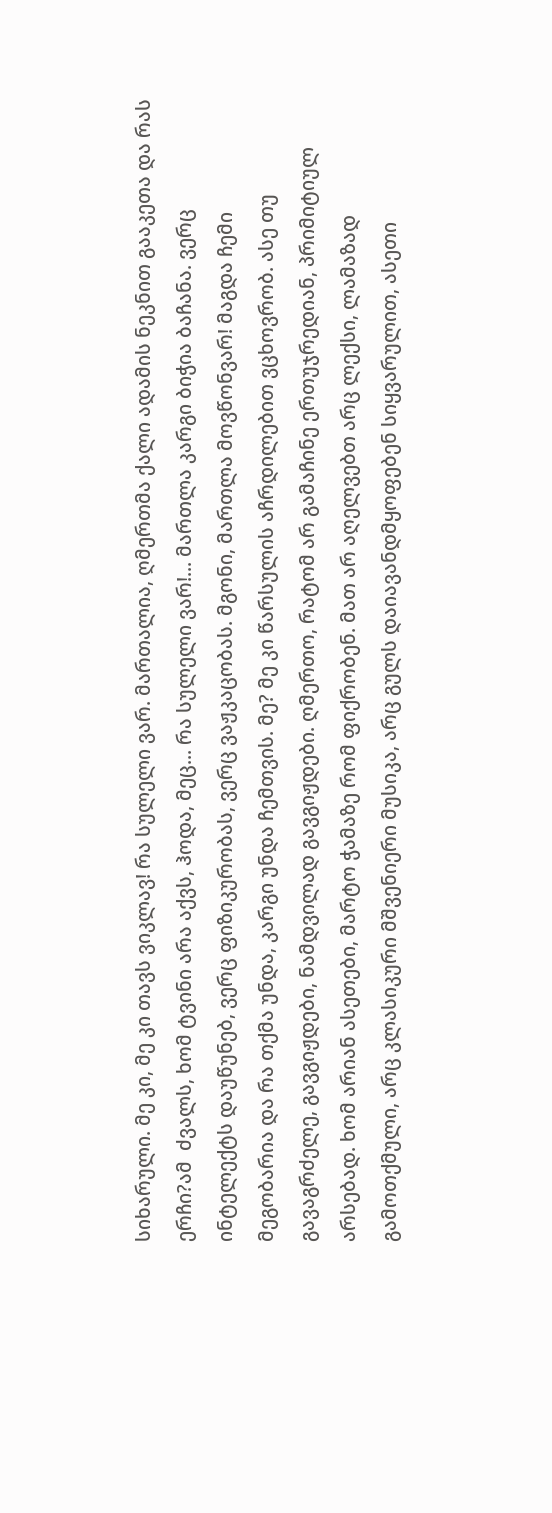სიხარული. მე კი, მე კი თავს ვიკლავ! რა სულელი ვარ. მართალია, ღმერთმა ქალი ადამის ნეკნით გააკეთა და რას ერჩი?ამ  ძვალს, ხომ ტვინი არა აქვს, ჰოდა, მეც... რა სულელი ვარ!... მართლა კარგი ბიჭია ბაჩანა. ვერც ინტელექტს დაუწუნებ, ვერც ფიზიკურობას, ვერც ვაჟკაცობას. მგონი, მართლა მოვწონვარ! მაგდა ჩემი მეგობარია და რა თქმა უნდა, კარგი უნდა ჩემთვის. მე? მე კი წარსულის აჩრდილებით ვცხოვრობ. ასე თუ გავაგრძელე, გავგიჟდები, ნამდვილად გავგიჟდები. ღმერთო, რატომ არ გამაჩინე ერთუჯრედიან, პრიმიტიულ არსებად. ხომ არიან ასეთები, მარტო ჭამაზე რომ ფიქრობენ. მათ არ აღელვებთ არც ლექსი, ლამაზად გამოთქმული, არც კლასიკური მშვენიერი მუსიკა, არც გულს დაიავანდმყოფებენ სიყვარულით, ასეთი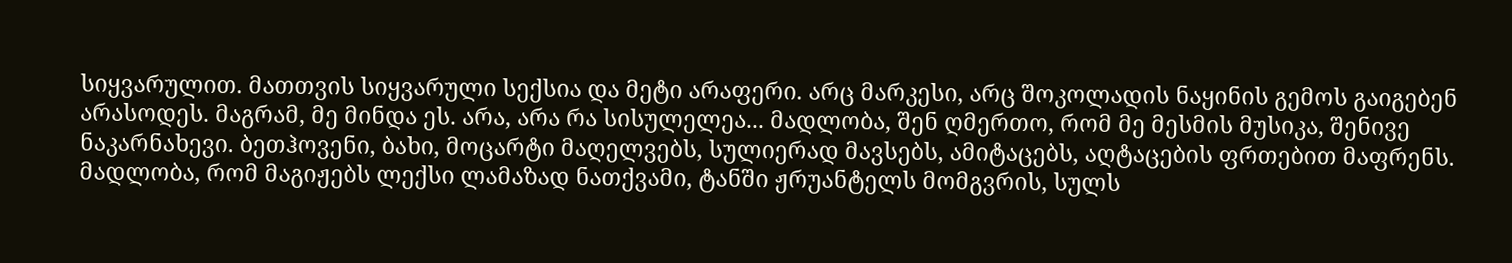სიყვარულით. მათთვის სიყვარული სექსია და მეტი არაფერი. არც მარკესი, არც შოკოლადის ნაყინის გემოს გაიგებენ არასოდეს. მაგრამ, მე მინდა ეს. არა, არა რა სისულელეა... მადლობა, შენ ღმერთო, რომ მე მესმის მუსიკა, შენივე ნაკარნახევი. ბეთჰოვენი, ბახი, მოცარტი მაღელვებს, სულიერად მავსებს, ამიტაცებს, აღტაცების ფრთებით მაფრენს. მადლობა, რომ მაგიჟებს ლექსი ლამაზად ნათქვამი, ტანში ჟრუანტელს მომგვრის, სულს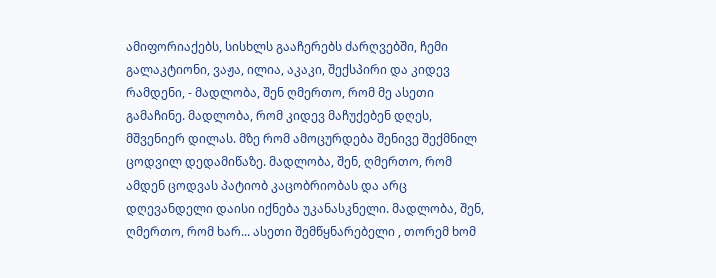ამიფორიაქებს, სისხლს გააჩერებს ძარღვებში, ჩემი გალაკტიონი, ვაჟა, ილია, აკაკი, შექსპირი და კიდევ რამდენი, - მადლობა, შენ ღმერთო, რომ მე ასეთი გამაჩინე. მადლობა, რომ კიდევ მაჩუქებენ დღეს, მშვენიერ დილას. მზე რომ ამოცურდება შენივე შექმნილ ცოდვილ დედამიწაზე. მადლობა, შენ, ღმერთო, რომ ამდენ ცოდვას პატიობ კაცობრიობას და არც დღევანდელი დაისი იქნება უკანასკნელი. მადლობა, შენ, ღმერთო, რომ ხარ... ასეთი შემწყნარებელი , თორემ ხომ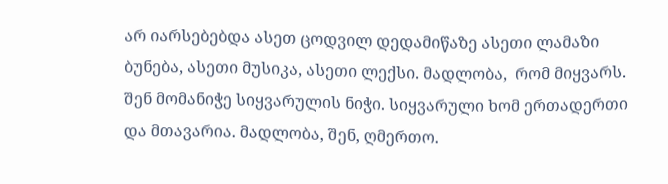არ იარსებებდა ასეთ ცოდვილ დედამიწაზე ასეთი ლამაზი ბუნება, ასეთი მუსიკა, ასეთი ლექსი. მადლობა,  რომ მიყვარს. შენ მომანიჭე სიყვარულის ნიჭი. სიყვარული ხომ ერთადერთი და მთავარია. მადლობა, შენ, ღმერთო.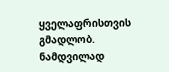ყველაფრისთვის გმადლობ.  ნამდვილად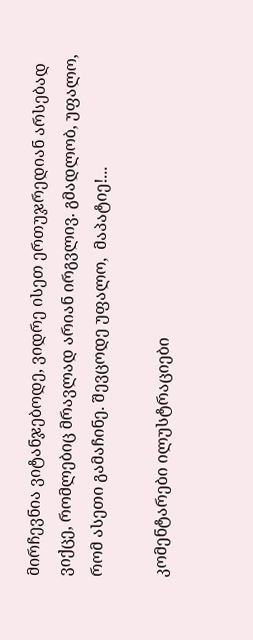მირჩევნია ვიტანჯებოდე, ვიდრე ისეთ ერთუჯრედიან არსებად ვიქცე, რომლებიც მრავლად არიან ირგვლივ. გმადლობ, უფალო, რომ ასეთი გამაჩინე. შევცოდე უფალო,  მაპატიე!...

კომენტარები ილუსტრაციები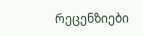რეცენზიები